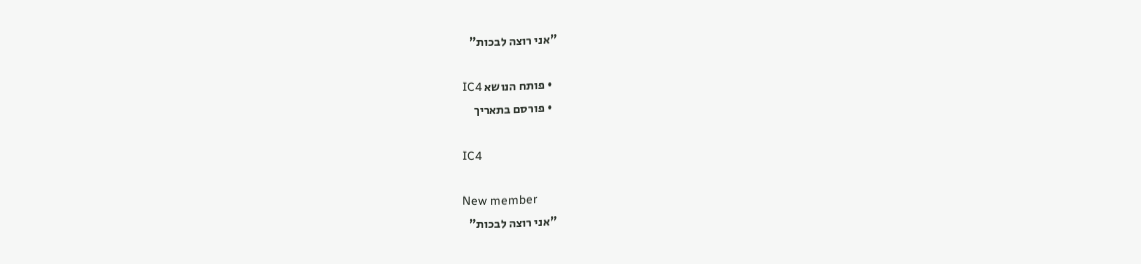"אני רוצה לבכות"

  • פותח הנושא IC4
  • פורסם בתאריך

IC4

New member
"אני רוצה לבכות"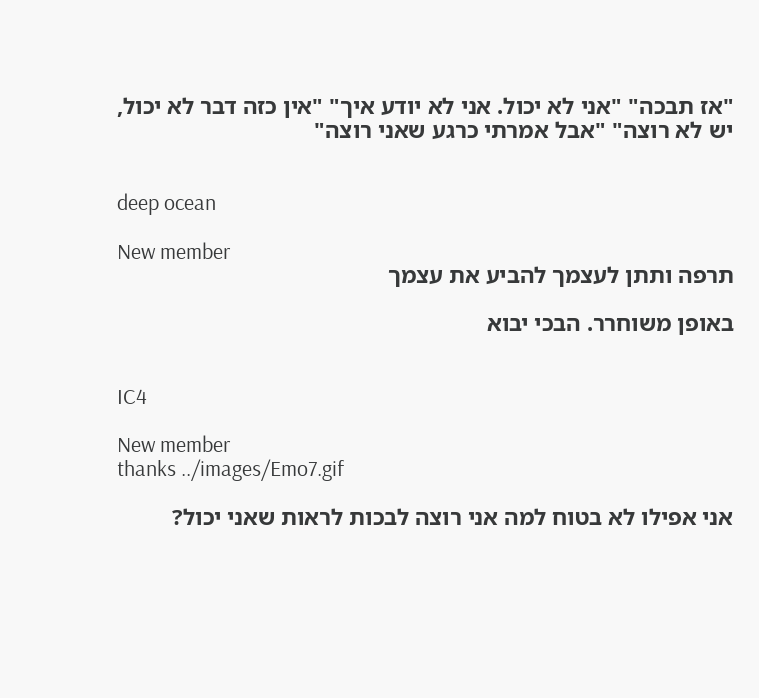"אז תבכה" "אני לא יכול. אני לא יודע איך" "אין כזה דבר לא יכול, יש לא רוצה" "אבל אמרתי כרגע שאני רוצה"


deep ocean

New member
תרפה ותתן לעצמך להביע את עצמך

באופן משוחרר. הבכי יבוא


IC4

New member
thanks ../images/Emo7.gif

אני אפילו לא בטוח למה אני רוצה לבכות לראות שאני יכול?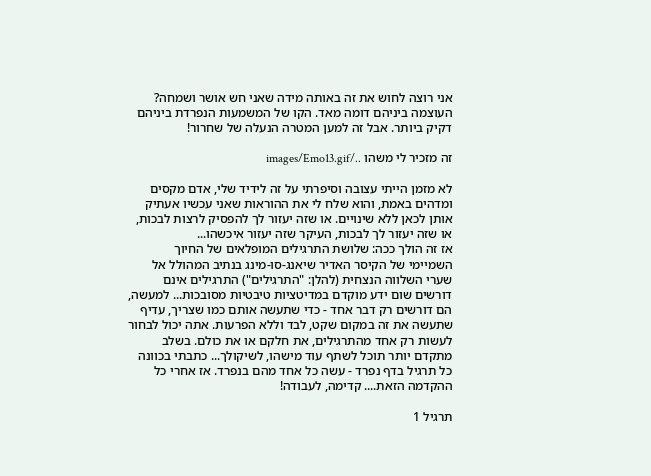אני רוצה לחוש את זה באותה מידה שאני חש אושר ושמחה? העוצמה ביניהם דומה מאד. הקו של המשמעות הנפרדת ביניהם דקיק ביותר. אבל זה למען המטרה הנעלה של שחרור!

זה מזכיר לי משהו ../images/Emo13.gif

לא מזמן הייתי עצובה וסיפרתי על זה לידיד שלי, אדם מקסים ומדהים באמת, והוא שלח לי את ההוראות שאני עכשיו אעתיק אותן לכאן ללא שינויים. או שזה יעזור לך להפסיק לרצות לבכות, או שזה יעזור לך לבכות, העיקר שזה יעזור איכשהו...
אז זה הולך ככה: שלושת התרגילים המופלאים של החיוך השמיימי של הקיסר האדיר שיאנג-סו-מינג בנתיב המהולל אל שערי השלווה הנצחית (להלן: "התרגילים") התרגילים אינם דורשים שום ידע מוקדם במדיטציות טיבטיות מסובכות... למעשה, הם דורשים רק דבר אחד - כדי שתעשה אותם כמו שצריך, עדיף שתעשה את זה במקום שקט, לבד וללא הפרעות. אתה יכול לבחור לעשות רק אחד מהתרגילים, את חלקם או את כולם. בשלב מתקדם יותר תוכל לשתף עוד מישהו, לשיקולך... כתבתי בכוונה כל תרגיל בדף נפרד - עשה כל אחד מהם בנפרד. אז אחרי כל ההקדמה הזאת.... קדימה, לעבודה!

תרגיל 1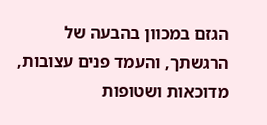הגזם במכוון בהבעה של הרגשתך, והעמד פנים עצובות, מדוכאות ושטופות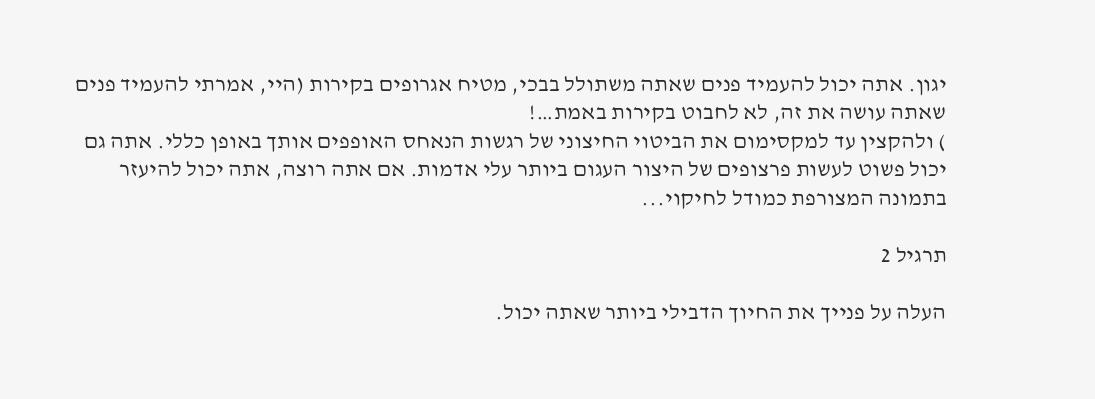יגון. אתה יכול להעמיד פנים שאתה משתולל בבכי, מטיח אגרופים בקירות (היי, אמרתי להעמיד פנים שאתה עושה את זה, לא לחבוט בקירות באמת…!
) ולהקצין עד למקסימום את הביטוי החיצוני של רגשות הנאחס האופפים אותך באופן כללי. אתה גם יכול פשוט לעשות פרצופים של היצור העגום ביותר עלי אדמות. אם אתה רוצה, אתה יכול להיעזר בתמונה המצורפת כמודל לחיקוי...

תרגיל 2

העלה על פנייך את החיוך הדבילי ביותר שאתה יכול.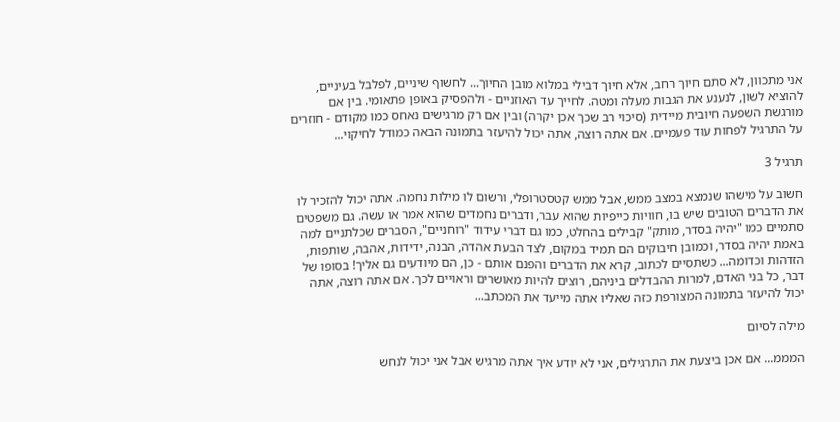אני מתכוון, לא סתם חיוך רחב, אלא חיוך דבילי במלוא מובן החיוך... לחשוף שיניים, לפלבל בעיניים, להוציא לשון, לנענע את הגבות מעלה ומטה. לחייך עד האוזניים - ולהפסיק באופן פתאומי. בין אם מורגשת השפעה חיובית מיידית (סיכוי רב שכך אכן יקרה) ובין אם רק מרגישים נאחס כמו מקודם - חוזרים על התרגיל לפחות עוד פעמיים. אם אתה רוצה, אתה יכול להיעזר בתמונה הבאה כמודל לחיקוי...

תרגיל 3

חשוב על מישהו שנמצא במצב ממש, אבל ממש קטסטרופלי, ורשום לו מילות נחמה. אתה יכול להזכיר לו את הדברים הטובים שיש בו, חוויות כייפיות שהוא עבר, ודברים נחמדים שהוא אמר או עשה. גם משפטים סתמיים כמו "יהיה בסדר, מותק" קבילים בהחלט, כמו גם דברי עידוד "רוחניים", הסברים שכלתניים למה באמת יהיה בסדר, וכמובן חיבוקים הם תמיד במקום, לצד הבעת אהדה, הבנה, ידידות, אהבה, שותפות, הזדהות וכדומה... כשתסיים לכתוב, קרא את הדברים והפנם אותם - כן, הם מיודעים גם אליך! בסופו של דבר, כל בני האדם, למרות ההבדלים ביניהם, רוצים להיות מאושרים וראויים לכך. אם אתה רוצה, אתה יכול להיעזר בתמונה המצורפת כזה שאליו אתה מייעד את המכתב...

מילה לסיום

המממ... אם אכן ביצעת את התרגילים, אני לא יודע איך אתה מרגיש אבל אני יכול לנחש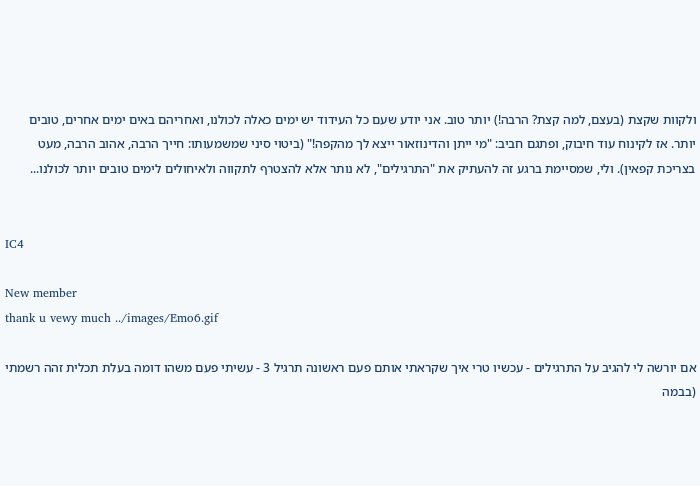ולקוות שקצת (בעצם, למה קצת? הרבה!) יותר טוב. אני יודע שעם כל העידוד יש ימים כאלה לכולנו, ואחריהם באים ימים אחרים, טובים יותר. אז לקינוח עוד חיבוק, ופתגם חביב: "מי ייתן והדינוזאור ייצא לך מהקפה!" (ביטוי סיני שמשמעותו: חייך הרבה, אהוב הרבה, מעט בצריכת קפאין). ולי, שמסיימת ברגע זה להעתיק את "התרגילים", לא נותר אלא להצטרף לתקווה ולאיחולים לימים טובים יותר לכולנו...


IC4

New member
thank u vewy much ../images/Emo6.gif

אם יורשה לי להגיב על התרגילים - עכשיו טרי איך שקראתי אותם פעם ראשונה תרגיל 3 - עשיתי פעם משהו דומה בעלת תכלית זהה רשמתי (בבמה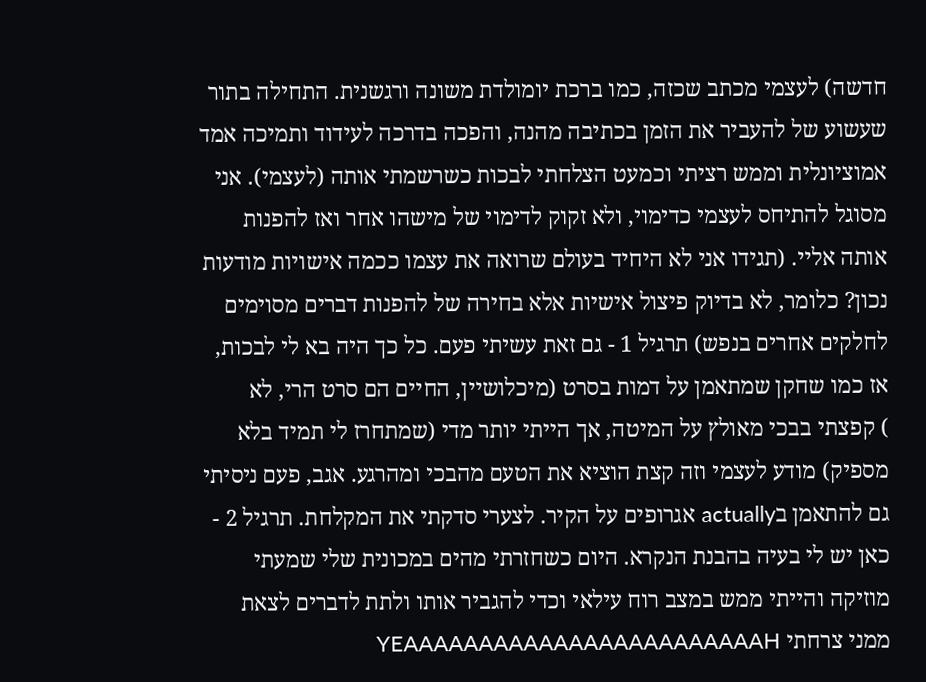חדשה) לעצמי מכתב שכזה, כמו ברכת יומולדת משונה ורגשנית. התחילה בתור שעשוע של להעביר את הזמן בכתיבה מהנה, והפכה בדרכה לעידוד ותמיכה אמד אמוציונלית וממש רציתי וכמעט הצלחתי לבכות כשרשמתי אותה (לעצמי). אני מסוגל להתיחס לעצמי כדימוי, ולא זקוק לדימוי של מישהו אחר ואז להפנות אותה אליי. (תגידו אני לא היחיד בעולם שרואה את עצמו ככמה אישויות מודעות נכון? כלומר, לא בדיוק פיצול אישיות אלא בחירה של להפנות דברים מסוימים לחלקים אחרים בנפש) תרגיל 1 - גם זאת עשיתי פעם. כל כך היה בא לי לבכות, אז כמו שחקן שמתאמן על דמות בסרט (מיכלושיין, החיים הם סרט הרי, לא
) קפצתי בבכי מאולץ על המיטה, אך הייתי יותר מדי (שמתחרז לי תמיד בלא מספיק) מודע לעצמי וזה קצת הוציא את הטעם מהבכי ומהרגע. אגב, פעם ניסיתי גם להתאמן בactually אגרופים על הקיר. לצערי סדקתי את המקלחת. תרגיל 2 - כאן יש לי בעיה בהבנת הנקרא. היום כשחזרתי מהים במכונית שלי שמעתי מוזיקה והייתי ממש במצב רוח עילאי וכדי להגביר אותו ולתת לדברים לצאת ממני צרחתי YEAAAAAAAAAAAAAAAAAAAAAAAAH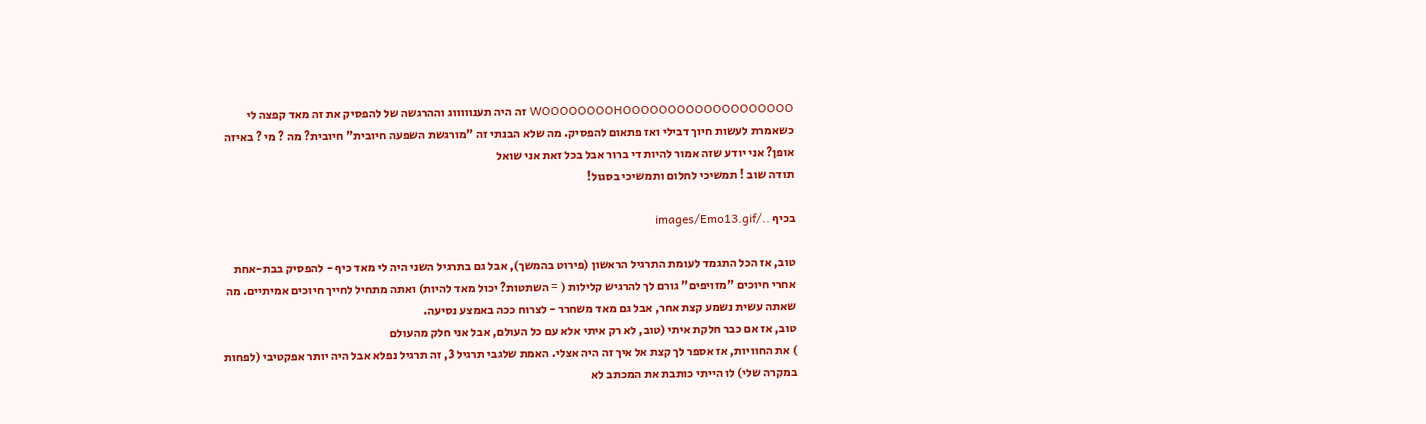WOOOOOOOOHOOOOOOOOOOOOOOOOOOO זה היה תענוווווג וההרגשה של להפסיק את זה מאד קפצה לי כשאמרת לעשות חיוך דבילי ואז פתאום להפסיק. מה שלא הבנתי זה "מורגשת השפעה חיובית" חיובית? מה ? מי ? באיזה אופן? אני יודע שזה אמור להיות די ברור אבל בכל זאת אני שואל
תודה שוב ! תמשיכי לחלום ותמשיכי בסגול!

בכיף ../images/Emo13.gif

טוב, אז הכל התגמד לעומת התרגיל הראשון (פירוט בהמשך), אבל גם בתרגיל השני היה לי מאד כיף - להפסיק בבת-אחת אחרי חיוכים "מזויפים" גורם לך להרגיש קלילות ( = השתטות? יכול מאד להיות) ואתה מתחיל לחייך חיוכים אמיתיים. מה שאתה עשית נשמע קצת אחר, אבל גם מאד משחרר - לצרוח ככה באמצע נסיעה.
טוב, אז אם כבר חלקת איתי (טוב, לא רק איתי אלא עם כל העולם, אבל אני חלק מהעולם
) את החוויות, אז אספר לך קצת אל איך זה היה אצלי. האמת שלגבי תרגיל 3, זה תרגיל נפלא אבל היה יותר אפקטיבי (לפחות במקרה שלי) לו הייתי כותבת את המכתב לא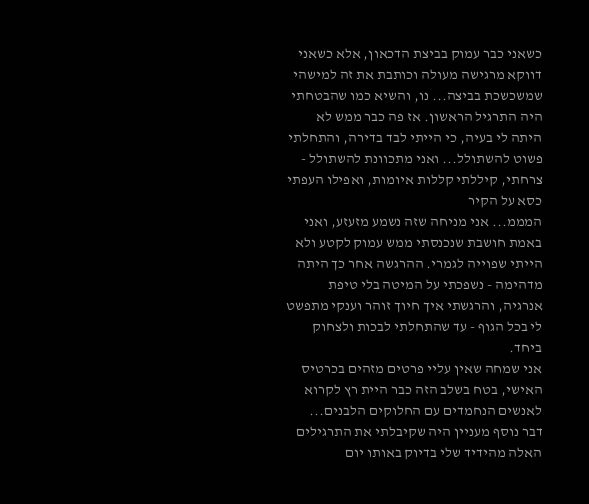כשאני כבר עמוק בביצת הדכאון, אלא כשאני דווקא מרגישה מעולה וכותבת את זה למישהי שמשכשכת בביצה... נו, והשיא כמו שהבטחתי היה התרגיל הראשון. אז פה כבר ממש לא היתה לי בעיה, כי הייתי לבד בדירה, והתחלתי פשוט להשתולל... ואני מתכוונת להשתולל - צרחתי, קיללתי קללות איומות, ואפילו העפתי כסא על הקיר
המממ... אני מניחה שזה נשמע מזעזע, ואני באמת חושבת שנכנסתי ממש עמוק לקטע ולא הייתי שפוייה לגמרי. ההרגשה אחר כך היתה מדהימה - נשפכתי על המיטה בלי טיפת אנרגיה, והרגשתי איך חיוך זוהר וענקי מתפשט לי בכל הגוף - עד שהתחלתי לבכות ולצחוק ביחד.
אני שמחה שאין עליי פרטים מזהים בכרטיס האישי, בטח בשלב הזה כבר היית רץ לקרוא לאנשים הנחמדים עם החלוקים הלבנים...
דבר נוסף מעניין היה שקיבלתי את התרגילים האלה מהידיד שלי בדיוק באותו יום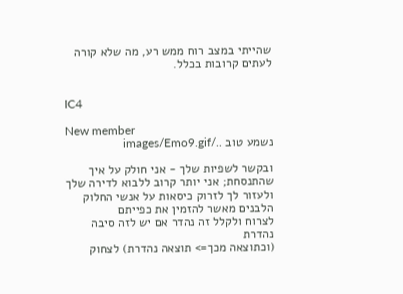שהייתי במצב רוח ממש רע, מה שלא קורה לעתים קרובות בכלל.


IC4

New member
נשמע טוב ../images/Emo9.gif

ובקשר לשפיות שלך - אני חולק על איך שהתנסחת; אני יותר קרוב ללבוא לדירה שלך ולעזור לך לזרוק כיסאות על אנשי החלוק הלבנים מאשר להזמין את כפייתם
לצרוח ולקלל זה נהדר אם יש לזה סיבה נהדרת
(וכתוצאה מכך=> תוצאה נהדרת) לצחוק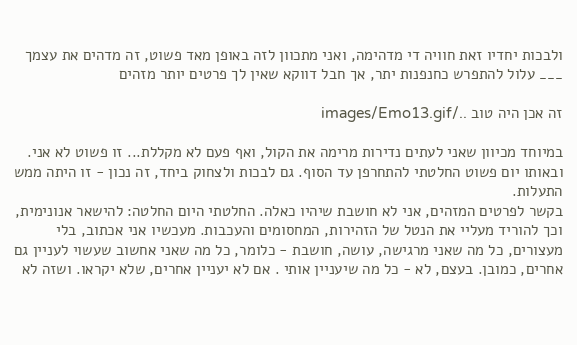ולבכות יחדיו זאת חוויה די מדהימה, ואני מתכוון לזה באופן מאד פשוט, זה מדהים את עצמך
___ עלול להתפרש כחנפנות יתר, אך חבל דווקא שאין לך פרטים יותר מזהים

זה אכן היה טוב ../images/Emo13.gif

במיוחד מכיוון שאני לעתים נדירות מרימה את הקול, ואף פעם לא מקללת... זו פשוט לא אני. ובאותו יום פשוט החלטתי להתחרפן עד הסוף. גם לבכות ולצחוק ביחד, זה נכון - זו היתה ממש התעלות.
בקשר לפרטים המזהים, אני לא חושבת שיהיו כאלה. החלטתי היום החלטה: להישאר אנונימית, וכך להוריד מעליי את הנטל של הזהירות, המחסומים והעכבות. מעכשיו אני אכתוב, בלי מעצורים, כל מה שאני מרגישה, עושה, חושבת - כלומר, כל מה שאני אחשוב שעשוי לעניין גם אחרים, כמובן. בעצם, לא - כל מה שיעניין אותי . אם לא יעניין אחרים, שלא יקראו. ושזה לא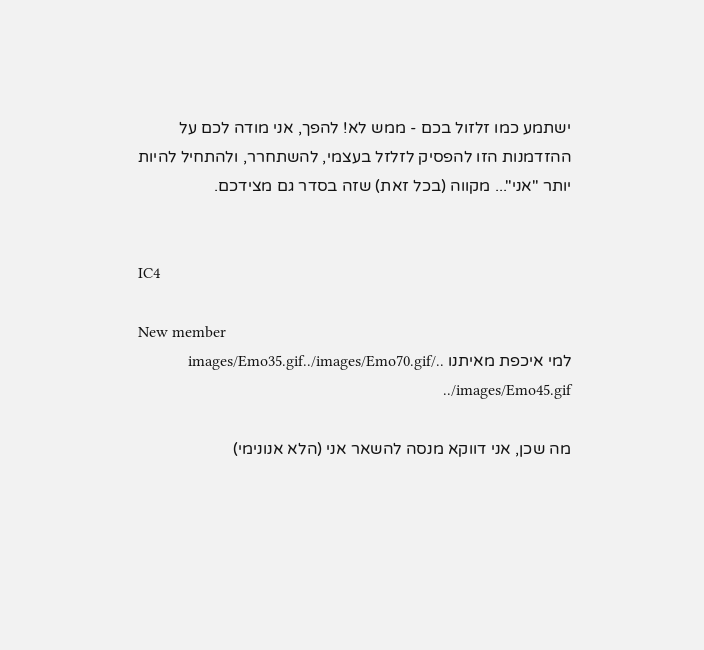ישתמע כמו זלזול בכם - ממש לא! להפך, אני מודה לכם על ההזדמנות הזו להפסיק לזלזל בעצמי, להשתחרר, ולהתחיל להיות יותר "אני"... מקווה (בכל זאת) שזה בסדר גם מצידכם.


IC4

New member
למי איכפת מאיתנו ../images/Emo35.gif../images/Emo70.gif ../images/Emo45.gif

מה שכן, אני דווקא מנסה להשאר אני (הלא אנונימי)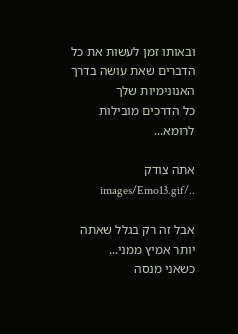ובאותו זמן לעשות את כל הדברים שאת עושה בדרך האנונימיות שלך
כל הדרכים מובילות לרומא...

אתה צודק ../images/Emo13.gif

אבל זה רק בגלל שאתה יותר אמיץ ממני...
כשאני מנסה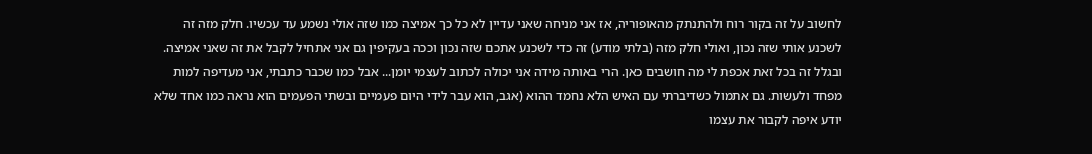לחשוב על זה בקור רוח ולהתנתק מהאופוריה, אז אני מניחה שאני עדיין לא כל כך אמיצה כמו שזה אולי נשמע עד עכשיו. חלק מזה זה לשכנע אותי שזה נכון, ואולי חלק מזה (בלתי מודע) זה כדי לשכנע אתכם שזה נכון וככה בעקיפין גם אני אתחיל לקבל את זה שאני אמיצה. ובגלל זה בכל זאת אכפת לי מה חושבים כאן. הרי באותה מידה אני יכולה לכתוב לעצמי יומן... אבל כמו שכבר כתבתי, אני מעדיפה למות מפחד ולעשות. גם אתמול כשדיברתי עם האיש הלא נחמד ההוא (אגב, הוא עבר לידי היום פעמיים ובשתי הפעמים הוא נראה כמו אחד שלא יודע איפה לקבור את עצמו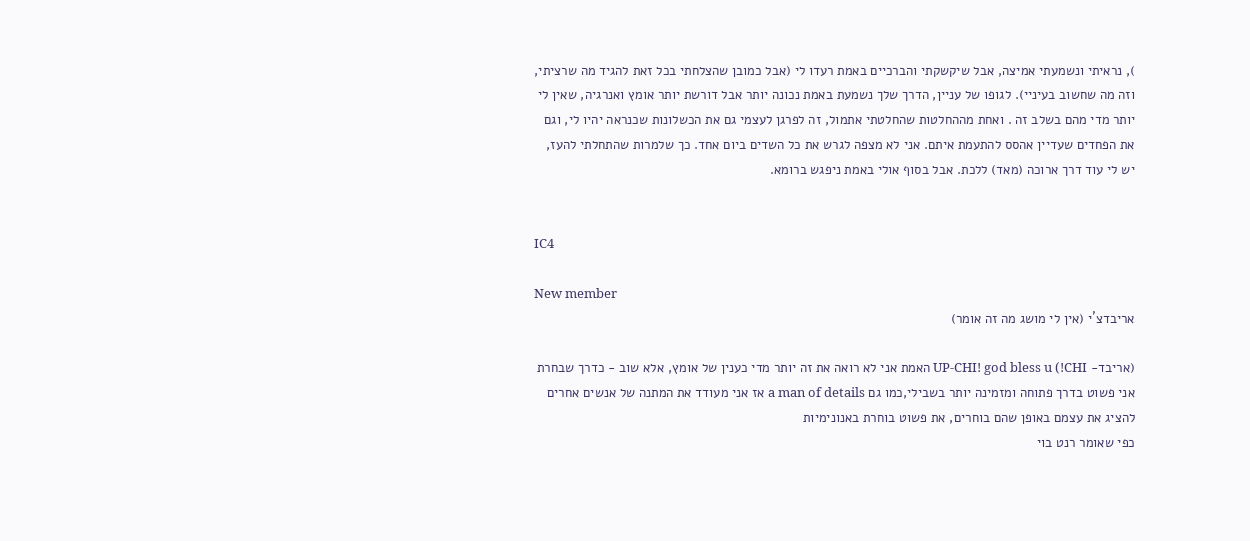), נראיתי ונשמעתי אמיצה, אבל שיקשקתי והברכיים באמת רעדו לי (אבל כמובן שהצלחתי בכל זאת להגיד מה שרציתי, וזה מה שחשוב בעיניי). לגופו של עניין, הדרך שלך נשמעת באמת נכונה יותר אבל דורשת יותר אומץ ואנרגיה, שאין לי יותר מדי מהם בשלב זה . ואחת מההחלטות שהחלטתי אתמול, זה לפרגן לעצמי גם את הכשלונות שכנראה יהיו לי, וגם את הפחדים שעדיין אהסס להתעמת איתם. אני לא מצפה לגרש את כל השדים ביום אחד. כך שלמרות שהתחלתי להעז, יש לי עוד דרך ארוכה (מאד) ללכת. אבל בסוף אולי באמת ניפגש ברומא.


IC4

New member
אריבדצ´י (אין לי מושג מה זה אומר)

(אריבד- CHI!) UP-CHI! god bless u האמת אני לא רואה את זה יותר מדי כענין של אומץ, אלא שוב - כדרך שבחרת אני פשוט בדרך פתוחה ומזמינה יותר בשבילי,כמו גם a man of details אז אני מעודד את המתנה של אנשים אחרים להציג את עצמם באופן שהם בוחרים, את פשוט בוחרת באנונימיות
כפי שאומר רנט בוי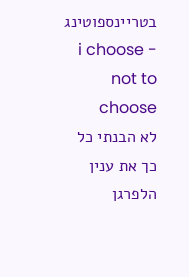בטריינספוטינג - i choose not to choose
לא הבנתי כל כך את ענין הלפרגן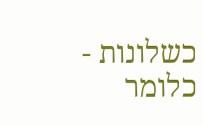כשלונות - כלומר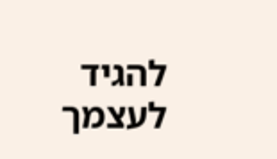להגיד לעצמך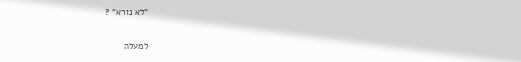"לא נורא" ?

למעלה